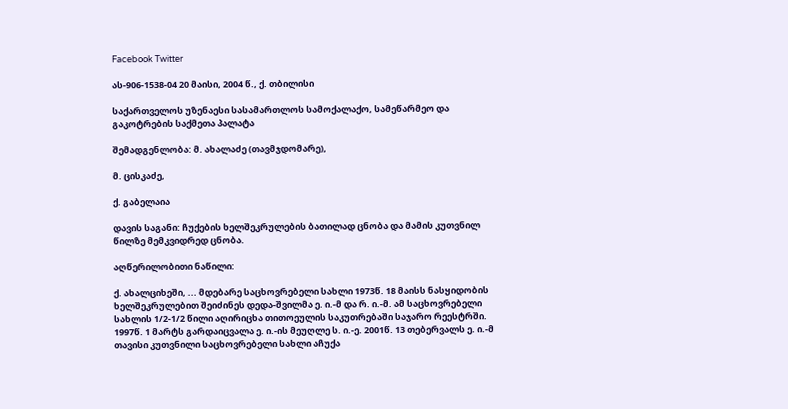Facebook Twitter

ას-906-1538-04 20 მაისი, 2004 წ., ქ. თბილისი

საქართველოს უზენაესი სასამართლოს სამოქალაქო, სამეწარმეო და გაკოტრების საქმეთა პალატა

შემადგენლობა: მ. ახალაძე (თავმჯდომარე),

მ. ცისკაძე,

ქ. გაბელაია

დავის საგანი: ჩუქების ხელშეკრულების ბათილად ცნობა და მამის კუთვნილ წილზე მემკვიდრედ ცნობა.

აღწერილობითი ნაწილი:

ქ. ახალციხეში, ... მდებარე საცხოვრებელი სახლი 1973წ. 18 მაისს ნასყიდობის ხელშეკრულებით შეიძინეს დედა-შვილმა ე. ი.-მ და რ. ი.-მ. ამ საცხოვრებელი სახლის 1/2-1/2 წილი აღირიცხა თითოეულის საკუთრებაში საჯარო რეესტრში. 1997წ. 1 მარტს გარდაიცვალა ე. ი.-ის მეუღლე ს. ი.-ე. 2001წ. 13 თებერვალს ე. ი.-მ თავისი კუთვნილი საცხოვრებელი სახლი აჩუქა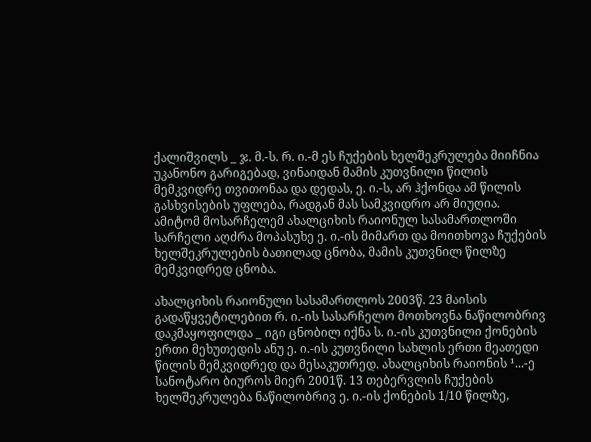ქალიშვილს _ ჯ. მ.-ს. რ. ი.-მ ეს ჩუქების ხელშეკრულება მიიჩნია უკანონო გარიგებად, ვინაიდან მამის კუთვნილი წილის მემკვიდრე თვითონაა და დედას, ე. ი.-ს, არ ჰქონდა ამ წილის გასხვისების უფლება, რადგან მას სამკვიდრო არ მიუღია. ამიტომ მოსარჩელემ ახალციხის რაიონულ სასამართლოში სარჩელი აღძრა მოპასუხე ე. ი.-ის მიმართ და მოითხოვა ჩუქების ხელშეკრულების ბათილად ცნობა, მამის კუთვნილ წილზე მემკვიდრედ ცნობა.

ახალციხის რაიონული სასამართლოს 2003წ. 23 მაისის გადაწყვეტილებით რ. ი.-ის სასარჩელო მოთხოვნა ნაწილობრივ დაკმაყოფილდა _ იგი ცნობილ იქნა ს. ი.-ის კუთვნილი ქონების ერთი მეხუთედის ანუ ე. ი.-ის კუთვნილი სახლის ერთი მეათედი წილის მემკვიდრედ და მესაკუთრედ. ახალციხის რაიონის ¹...-ე სანოტარო ბიუროს მიერ 2001წ. 13 თებერვლის ჩუქების ხელშეკრულება ნაწილობრივ ე. ი.-ის ქონების 1/10 წილზე,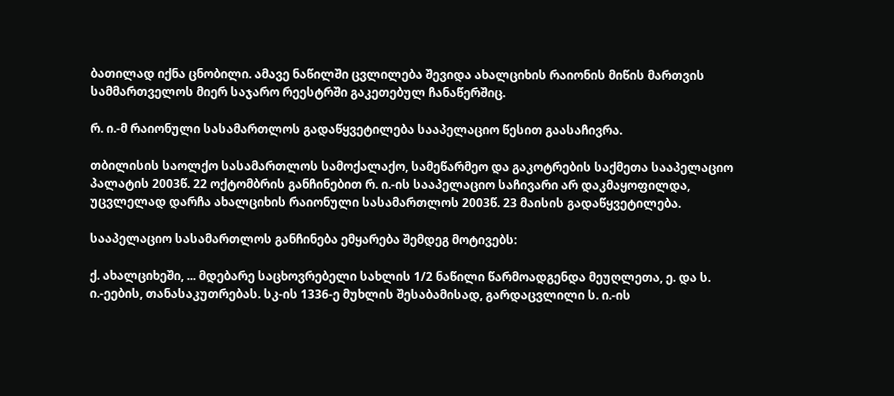ბათილად იქნა ცნობილი. ამავე ნაწილში ცვლილება შევიდა ახალციხის რაიონის მიწის მართვის სამმართველოს მიერ საჯარო რეესტრში გაკეთებულ ჩანაწერშიც.

რ. ი.-მ რაიონული სასამართლოს გადაწყვეტილება სააპელაციო წესით გაასაჩივრა.

თბილისის საოლქო სასამართლოს სამოქალაქო, სამეწარმეო და გაკოტრების საქმეთა სააპელაციო პალატის 2003წ. 22 ოქტომბრის განჩინებით რ. ი.-ის სააპელაციო საჩივარი არ დაკმაყოფილდა, უცვლელად დარჩა ახალციხის რაიონული სასამართლოს 2003წ. 23 მაისის გადაწყვეტილება.

სააპელაციო სასამართლოს განჩინება ემყარება შემდეგ მოტივებს:

ქ. ახალციხეში, ... მდებარე საცხოვრებელი სახლის 1/2 ნაწილი წარმოადგენდა მეუღლეთა, ე. და ს. ი.-ეების, თანასაკუთრებას. სკ-ის 1336-ე მუხლის შესაბამისად, გარდაცვლილი ს. ი.-ის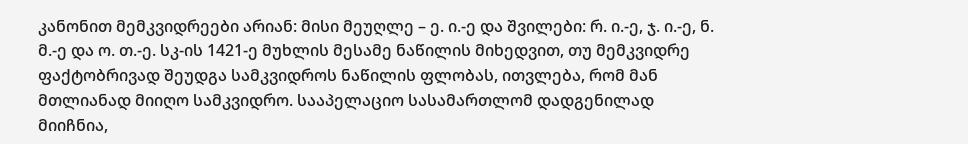კანონით მემკვიდრეები არიან: მისი მეუღლე – ე. ი.-ე და შვილები: რ. ი.-ე, ჯ. ი.-ე, ნ. მ.-ე და ო. თ.-ე. სკ-ის 1421-ე მუხლის მესამე ნაწილის მიხედვით, თუ მემკვიდრე ფაქტობრივად შეუდგა სამკვიდროს ნაწილის ფლობას, ითვლება, რომ მან მთლიანად მიიღო სამკვიდრო. სააპელაციო სასამართლომ დადგენილად მიიჩნია,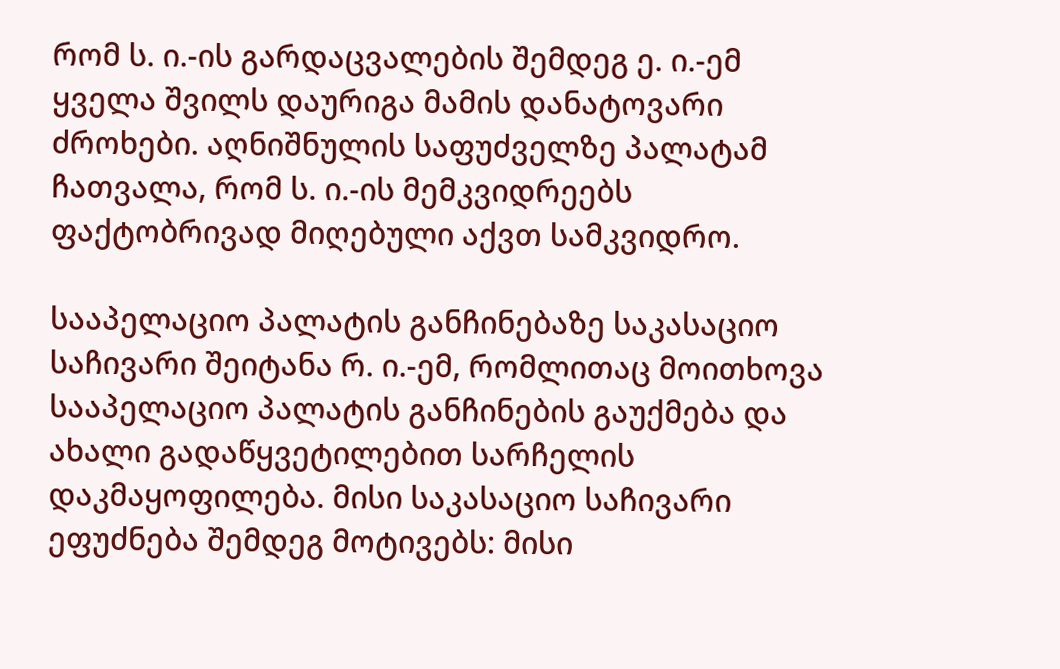რომ ს. ი.-ის გარდაცვალების შემდეგ ე. ი.-ემ ყველა შვილს დაურიგა მამის დანატოვარი ძროხები. აღნიშნულის საფუძველზე პალატამ ჩათვალა, რომ ს. ი.-ის მემკვიდრეებს ფაქტობრივად მიღებული აქვთ სამკვიდრო.

სააპელაციო პალატის განჩინებაზე საკასაციო საჩივარი შეიტანა რ. ი.-ემ, რომლითაც მოითხოვა სააპელაციო პალატის განჩინების გაუქმება და ახალი გადაწყვეტილებით სარჩელის დაკმაყოფილება. მისი საკასაციო საჩივარი ეფუძნება შემდეგ მოტივებს: მისი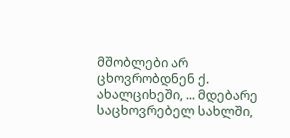მშობლები არ ცხოვრობდნენ ქ. ახალციხეში, ... მდებარე საცხოვრებელ სახლში,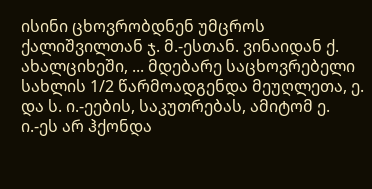ისინი ცხოვრობდნენ უმცროს ქალიშვილთან ჯ. მ.-ესთან. ვინაიდან ქ. ახალციხეში, ... მდებარე საცხოვრებელი სახლის 1/2 წარმოადგენდა მეუღლეთა, ე. და ს. ი.-ეების, საკუთრებას, ამიტომ ე. ი.-ეს არ ჰქონდა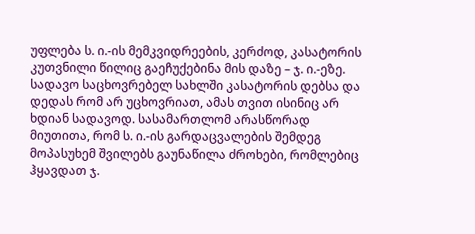უფლება ს. ი.-ის მემკვიდრეების, კერძოდ, კასატორის კუთვნილი წილიც გაეჩუქებინა მის დაზე – ჯ. ი.-ეზე. სადავო საცხოვრებელ სახლში კასატორის დებსა და დედას რომ არ უცხოვრიათ, ამას თვით ისინიც არ ხდიან სადავოდ. სასამართლომ არასწორად მიუთითა, რომ ს. ი.-ის გარდაცვალების შემდეგ მოპასუხემ შვილებს გაუნაწილა ძროხები, რომლებიც ჰყავდათ ჯ.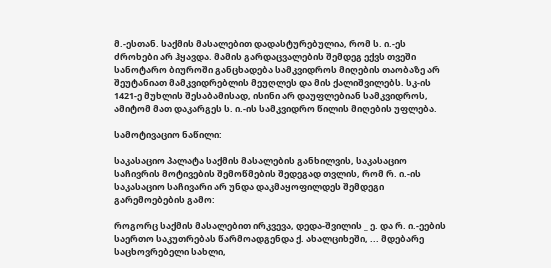მ.-ესთან. საქმის მასალებით დადასტურებულია, რომ ს. ი.-ეს ძროხები არ ჰყავდა. მამის გარდაცვალების შემდეგ ექვს თვეში სანოტარო ბიუროში განცხადება სამკვიდროს მიღების თაობაზე არ შეუტანიათ მამკვიდრებლის მეუღლეს და მის ქალიშვილებს. სკ-ის 1421-ე მუხლის შესაბამისად, ისინი არ დაუფლებიან სამკვიდროს, ამიტომ მათ დაკარგეს ს. ი.-ის სამკვიდრო წილის მიღების უფლება.

სამოტივაციო ნაწილი:

საკასაციო პალატა საქმის მასალების განხილვის, საკასაციო საჩივრის მოტივების შემოწმების შედეგად თვლის, რომ რ. ი.-ის საკასაციო საჩივარი არ უნდა დაკმაყოფილდეს შემდეგი გარემოებების გამო:

როგორც საქმის მასალებით ირკვევა, დედა-შვილის _ ე. და რ. ი.-ეების საერთო საკუთრებას წარმოადგენდა ქ. ახალციხეში, ... მდებარე საცხოვრებელი სახლი,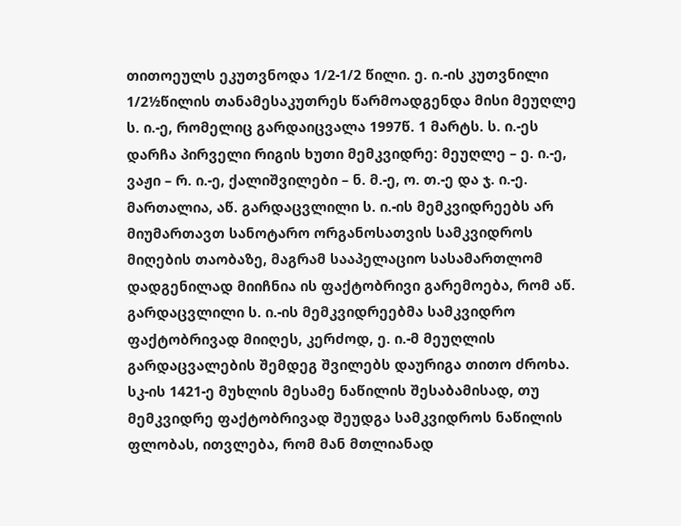თითოეულს ეკუთვნოდა 1/2-1/2 წილი. ე. ი.-ის კუთვნილი 1/2½წილის თანამესაკუთრეს წარმოადგენდა მისი მეუღლე ს. ი.-ე, რომელიც გარდაიცვალა 1997წ. 1 მარტს. ს. ი.-ეს დარჩა პირველი რიგის ხუთი მემკვიდრე: მეუღლე – ე. ი.-ე, ვაჟი – რ. ი.-ე, ქალიშვილები – ნ. მ.-ე, ო. თ.-ე და ჯ. ი.-ე. მართალია, აწ. გარდაცვლილი ს. ი.-ის მემკვიდრეებს არ მიუმართავთ სანოტარო ორგანოსათვის სამკვიდროს მიღების თაობაზე, მაგრამ სააპელაციო სასამართლომ დადგენილად მიიჩნია ის ფაქტობრივი გარემოება, რომ აწ. გარდაცვლილი ს. ი.-ის მემკვიდრეებმა სამკვიდრო ფაქტობრივად მიიღეს, კერძოდ, ე. ი.-მ მეუღლის გარდაცვალების შემდეგ შვილებს დაურიგა თითო ძროხა. სკ-ის 1421-ე მუხლის მესამე ნაწილის შესაბამისად, თუ მემკვიდრე ფაქტობრივად შეუდგა სამკვიდროს ნაწილის ფლობას, ითვლება, რომ მან მთლიანად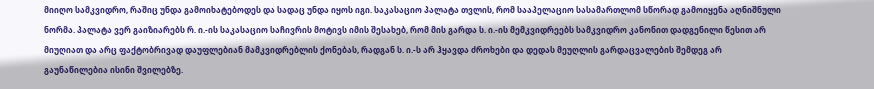მიიღო სამკვიდრო, რაშიც უნდა გამოიხატებოდეს და სადაც უნდა იყოს იგი. საკასაციო პალატა თვლის, რომ სააპელაციო სასამართლომ სწორად გამოიყენა აღნიშნული ნორმა. პალატა ვერ გაიზიარებს რ. ი.-ის საკასაციო საჩივრის მოტივს იმის შესახებ, რომ მის გარდა ს. ი.-ის მემკვიდრეებს სამკვიდრო კანონით დადგენილი წესით არ მიუღიათ და არც ფაქტობრივად დაუფლებიან მამკვიდრებლის ქონებას, რადგან ს. ი.-ს არ ჰყავდა ძროხები და დედას მეუღლის გარდაცვალების შემდეგ არ გაუნაწილებია ისინი შვილებზე.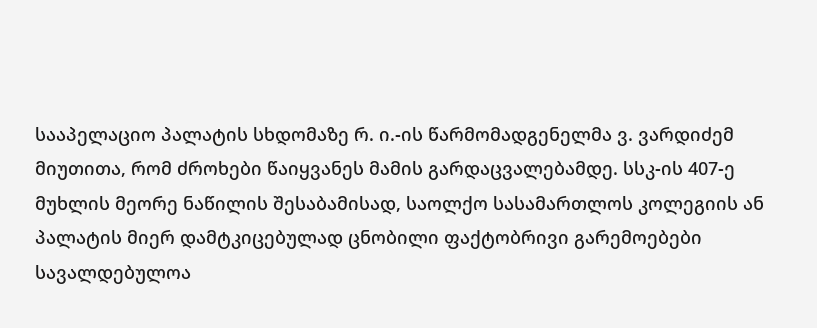სააპელაციო პალატის სხდომაზე რ. ი.-ის წარმომადგენელმა ვ. ვარდიძემ მიუთითა, რომ ძროხები წაიყვანეს მამის გარდაცვალებამდე. სსკ-ის 407-ე მუხლის მეორე ნაწილის შესაბამისად, საოლქო სასამართლოს კოლეგიის ან პალატის მიერ დამტკიცებულად ცნობილი ფაქტობრივი გარემოებები სავალდებულოა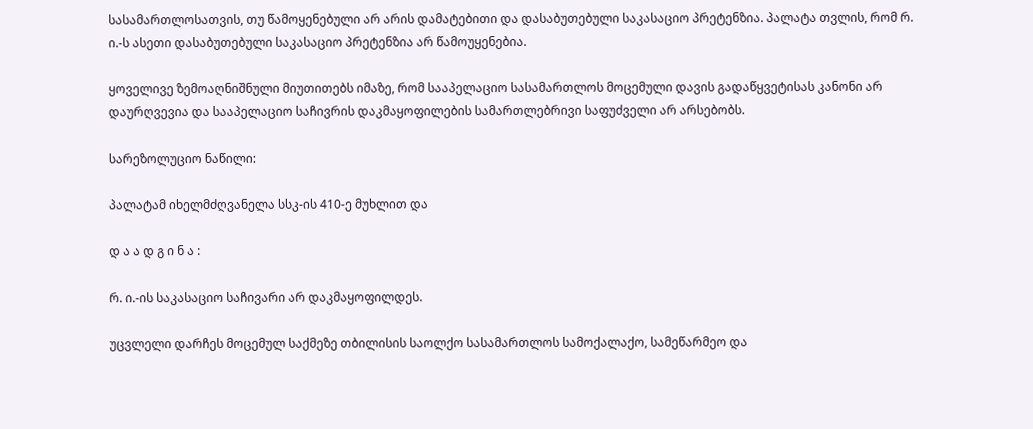სასამართლოსათვის, თუ წამოყენებული არ არის დამატებითი და დასაბუთებული საკასაციო პრეტენზია. პალატა თვლის, რომ რ. ი.-ს ასეთი დასაბუთებული საკასაციო პრეტენზია არ წამოუყენებია.

ყოველივე ზემოაღნიშნული მიუთითებს იმაზე, რომ სააპელაციო სასამართლოს მოცემული დავის გადაწყვეტისას კანონი არ დაურღვევია და სააპელაციო საჩივრის დაკმაყოფილების სამართლებრივი საფუძველი არ არსებობს.

სარეზოლუციო ნაწილი:

პალატამ იხელმძღვანელა სსკ-ის 410-ე მუხლით და

დ ა ა დ გ ი ნ ა :

რ. ი.-ის საკასაციო საჩივარი არ დაკმაყოფილდეს.

უცვლელი დარჩეს მოცემულ საქმეზე თბილისის საოლქო სასამართლოს სამოქალაქო, სამეწარმეო და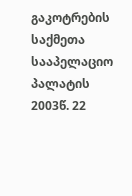გაკოტრების საქმეთა სააპელაციო პალატის 2003წ. 22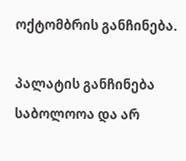ოქტომბრის განჩინება.

პალატის განჩინება საბოლოოა და არ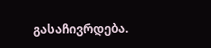გასაჩივრდება.